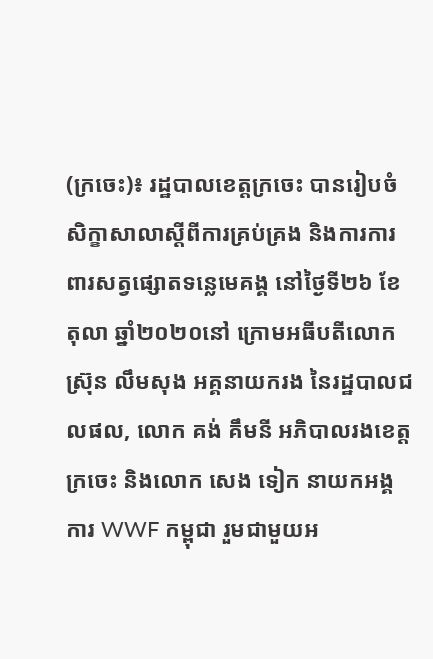(ក្រចេះ)៖ រដ្ឋបាលខេត្តក្រចេះ បានរៀបចំសិក្ខាសាលាស្តីពីការគ្រប់គ្រង និងការការពារសត្វផ្សោតទន្លេមេគង្គ នៅថ្ងៃទី២៦ ខែតុលា ឆ្នាំ២០២០នៅ ក្រោមអធីបតីលោក ស្រ៊ុន លឹមសុង អគ្គនាយករង នៃរដ្ឋបាលជលផល, លោក គង់ គឹមនី អភិបាលរងខេត្តក្រចេះ និងលោក សេង ទៀក នាយកអង្គការ WWF កម្ពុជា រួមជាមួយអ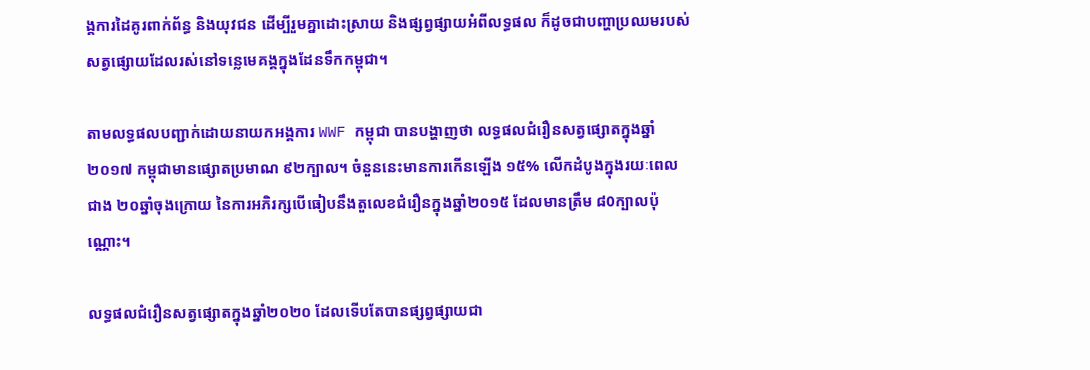ង្គការដៃគូរពាក់ព័ន្ធ និងយុវជន ដើម្បីរួមគ្នាដោះស្រាយ និងផ្សព្វផ្សាយអំពីលទ្ធផល ក៏ដូចជាបញ្ហាប្រឈមរបស់សត្វផ្សោយដែលរស់នៅទន្លេមេគង្គក្នុងដែនទឹកកម្ពុជា។

តាមលទ្ធផលបញ្ជាក់ដោយនាយកអង្គការ WWF កម្ពុជា បានបង្ហាញថា លទ្ធផលជំរឿនសត្វផ្សោតក្នុងឆ្នាំ២០១៧ កម្ពុជាមានផ្សោតប្រមាណ ៩២ក្បាល។ ចំនួននេះមានការកើនឡើង ១៥% លើកដំបូងក្នុងរយៈពេលជាង ២០ឆ្នាំចុងក្រោយ នៃការអភិរក្សបើធៀបនឹងតួលេខជំរឿនក្នុងឆ្នាំ២០១៥ ដែលមានត្រឹម ៨0ក្បាលប៉ុណ្ណោះ។

លទ្ធផលជំរឿនសត្វផ្សោតក្នុងឆ្នាំ២០២០ ដែលទើបតែបានផ្សព្វផ្សាយជា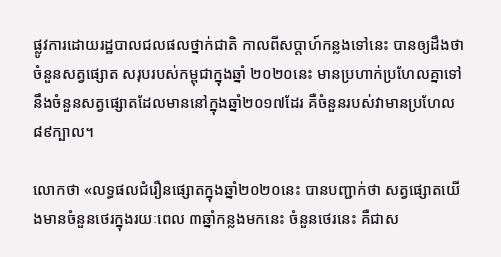ផ្លូវការដោយរដ្ឋបាលជលផលថ្នាក់ជាតិ កាលពីសប្តាហ៍កន្លងទៅនេះ បានឲ្យដឹងថា ចំនួនសត្វផ្សោត សរុបរបស់កម្ពុជាក្នុងឆ្នាំ ២០២០នេះ មានប្រហាក់ប្រហែលគ្នាទៅនឹងចំនួនសត្វផ្សោតដែលមាននៅក្នុងឆ្នាំ២០១៧ដែរ គឺចំនួនរបស់វាមានប្រហែល ៨៩ក្បាល។

លោកថា «លទ្ធផលជំរឿនផ្សោតក្នុងឆ្នាំ២០២០នេះ បានបញ្ជាក់ថា សត្វផ្សោតយើងមានចំនួនថេរក្នុងរយៈពេល ៣ឆ្នាំកន្លងមកនេះ ចំនួនថេរនេះ គឺជាស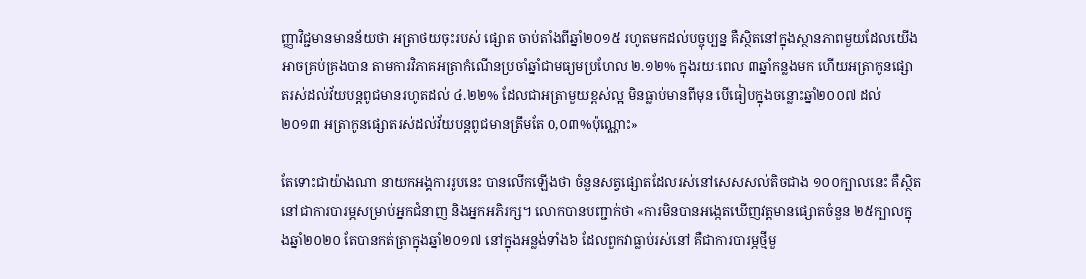ញ្ញាវិជ្ជមានមានន័យថា អត្រាថយចុះរបស់ ផ្សោត ចាប់តាំងពីឆ្នាំ២០១៥ រហូតមកដល់បច្ចុប្បន្ន គឺស្ថិតនៅក្នុងស្ថានភាពមួយដែលយើងអាចគ្រប់គ្រងបាន តាមការវិភាគអត្រាកំណើនប្រចាំឆ្នាំជាមធ្យមប្រហែល ២.១២% ក្នុងរយៈពេល ៣ឆ្នាំកន្លងមក ហើយអត្រាកូនផ្សោតរស់ដល់វ័យបន្តពូជមានរហូតដល់ ៤.២២% ដែលជាអត្រាមួយខ្ពស់ល្អ មិនធ្លាប់មានពីមុន បើធៀបក្នុងចន្លោះឆ្នាំ២០០៧ ដល់២០១៣ អត្រាកូនផ្សោតរស់ដល់វ័យបន្តពូជមានត្រឹមតែ 0,០៣%ប៉ុណ្ណោះ»

តែទោះជាយ៉ាងណា នាយកអង្គការរូបនេះ បានលើកឡើងថា ចំនួនសត្វផ្សោតដែលរស់នៅសេសសល់តិចជាង ១០០ក្បាលនេះ គឺស្ថិតនៅជាការបារម្ភសម្រាប់អ្នកជំនាញ និងអ្នកអភិរក្ស។ លោកបានបញ្ជាក់ថា «ការមិនបានអង្កេតឃើញវត្តមានផ្សោតចំនួន ២៥ក្បាលក្នុងឆ្នាំ២០២០ តែបានកត់ត្រាក្នុងឆ្នាំ២០១៧ នៅក្នុងអន្លង់ទាំង៦ ដែលពួកវាធ្លាប់រស់នៅ គឺជាការបារម្ភថ្មីមួ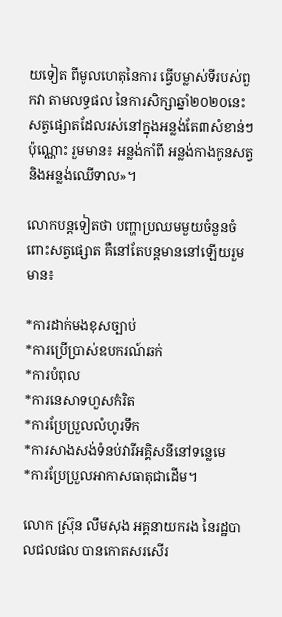យទៀត ពីមូលហេតុនៃការ ធ្វើបម្លាស់ទីរបស់ពួកវា តាមលទ្ធផល នៃការសិក្សាឆ្នាំ២០២០នេះ សត្វផ្សោតដែលរស់នៅក្នុងអន្លង់តែ៣សំខាន់ៗប៉ុណ្ណោះ រួមមាន៖ អន្លង់កាំពី អន្លង់កាងកូនសត្វ និងអន្លង់ឈើទាល»។

លោកបន្តទៀតថា បញ្ហាប្រឈមមួយចំនួនចំពោះសត្វផ្សោត គឺនៅតែបន្តមាននៅឡើយរួមមាន៖

*ការដាក់មងខុសច្បាប់
*ការប្រើប្រាស់ឧបករណ៍ឆក់
*ការបំពុល
*ការនេសាទហួសកំរិត
*ការប្រែប្រួលលំហូរទឹក
*ការសាងសង់ទំនប់វារីអគ្គិសនីនៅទន្លេមេ
*ការប្រែប្រួលអាកាសធាតុជាដើម។

លោក ស្រ៊ុន លឹមសុង អគ្គនាយករង នៃរដ្ឋបាលជលផល បានកោតសរសើរ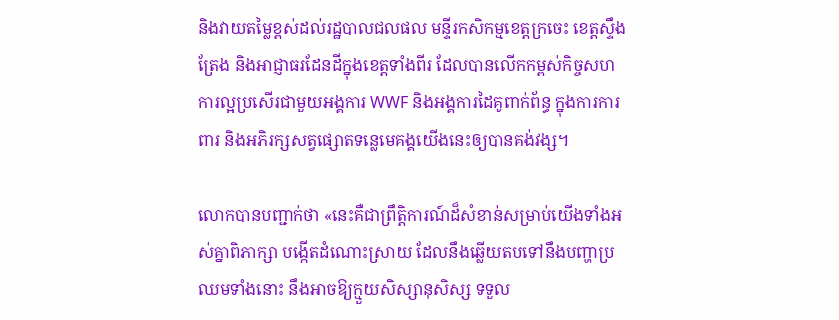និងវាយតម្លៃខ្ពស់ដល់រដ្ឋបាលជលផល មន្ទីរកសិកម្មខេត្តក្រចេះ ខេត្តស្ទឹងត្រែង និងអាជ្ញាធរដែនដីក្នុងខេត្តទាំងពីរ ដែលបានលើកកម្ពស់កិច្ចសហការល្អប្រសើរជាមួយអង្គការ WWF និងអង្គការដៃគូពាក់ព័ន្ធ ក្នុងការការពារ និងអភិរក្សសត្វផ្សោតទន្លេមេគង្គយើងនេះឲ្យបានគង់វង្ស។

លោកបានបញ្ជាក់ថា «នេះគឺជាព្រឹត្តិការណ៍ដ៏សំខាន់សម្រាប់យើងទាំងអស់គ្នាពិភាក្សា បង្កើតដំណោះស្រាយ ដែលនឹងឆ្លើយតបទៅនឹងបញ្ហាប្រឈមទាំងនោះ នឹងអាចឱ្យក្មួយសិស្សានុសិស្ស ទទួល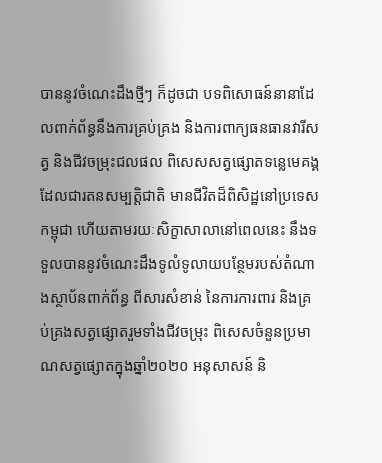បាននូវចំណេះដឹងថ្មីៗ ក៏ដូចជា បទពិសោធន៍នានាដែលពាក់ព័ន្ធនឹងការគ្រប់គ្រង និងការពាក្យធនធានវារីសត្វ និងជីវចម្រុះជលផល ពិសេសសត្វផ្សោតទន្លេមេគង្គដែលជារតនសម្បត្តិជាតិ មានជីវិតដ៏ពិសិដ្ឋនៅប្រទេសកម្ពុជា ហើយតាមរយៈសិក្ខាសាលានៅពេលនេះ នឹងទទួលបាននូវចំណេះដឹងទូលំទូលាយបន្ថែមរបស់តំណាងស្ថាប័នពាក់ព័ន្ធ ពីសារសំខាន់ នៃការការពារ និងគ្រប់គ្រងសត្វផ្សោតរួមទាំងជីវចម្រុះ ពិសេសចំនួនប្រមាណសត្វផ្សោតក្នុងឆ្នាំ២០២០ អនុសាសន៍ និ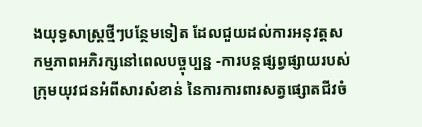ងយុទ្ធសាស្ត្រថ្មីៗបន្ថែមទៀត ដែលជួយដល់ការអនុវត្តសកម្មភាពអភិរក្សនៅពេលបច្ចុប្បន្ន -ការបន្តផ្សព្វផ្សាយរបស់ក្រុមយុវជនអំពីសារសំខាន់ នៃការការពារសត្វផ្សោតជីវចំ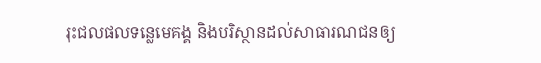រុះជលផលទន្លេមេគង្គ និងបរិស្ថានដល់សាធារណជនឲ្យ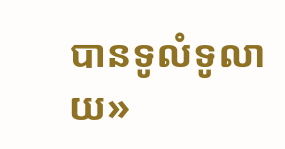បានទូលំទូលាយ»